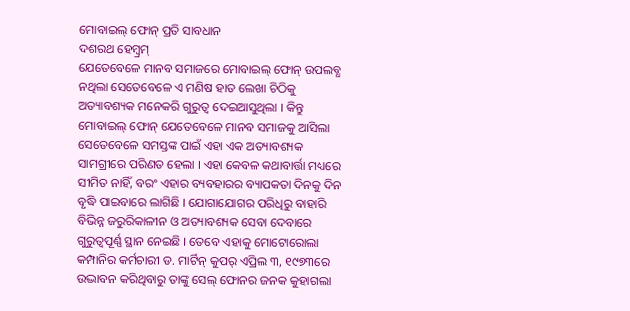ମୋବାଇଲ୍ ଫୋନ୍ ପ୍ରତି ସାବଧାନ
ଦଶରଥ ହେମ୍ବ୍ରମ୍
ଯେତେବେଳେ ମାନବ ସମାଜରେ ମୋବାଇଲ୍ ଫୋନ୍ ଉପଲବ୍ଧ ନଥିଲା ସେତେବେଳେ ଏ ମଣିଷ ହାତ ଲେଖା ଚିଠିକୁ ଅତ୍ୟାବଶ୍ୟକ ମନେକରି ଗୁରୁତ୍ୱ ଦେଇଆସୁଥିଲା । କିନ୍ତୁ ମୋବାଇଲ୍ ଫୋନ୍ ଯେତେବେଳେ ମାନବ ସମାଜକୁ ଆସିଲା ସେତେବେଳେ ସମସ୍ତଙ୍କ ପାଇଁ ଏହା ଏକ ଅତ୍ୟାବଶ୍ୟକ ସାମଗ୍ରୀରେ ପରିଣତ ହେଲା । ଏହା କେବଳ କଥାବାର୍ତ୍ତା ମଧ୍ୟରେ ସୀମିତ ନାହିଁ, ବରଂ ଏହାର ବ୍ୟବହାରର ବ୍ୟାପକତା ଦିନକୁ ଦିନ ବୃଦ୍ଧି ପାଇବାରେ ଲାଗିଛି । ଯୋଗାଯୋଗର ପରିଧିରୁ ବାହାରି ବିଭିନ୍ନ ଜରୁରିକାଳୀନ ଓ ଅତ୍ୟାବଶ୍ୟକ ସେବା ଦେବାରେ ଗୁରୁତ୍ୱପୂର୍ଣ୍ଣ ସ୍ଥାନ ନେଇଛି । ତେବେ ଏହାକୁ ମୋଟୋରୋଲା କମ୍ପାନିର କର୍ମଚାରୀ ଡ. ମାର୍ଟିନ୍ କୁପର୍ ଏପ୍ରିଲ ୩, ୧୯୭୩ରେ ଉଦ୍ଭାବନ କରିଥିବାରୁ ତାଙ୍କୁ ସେଲ୍ ଫୋନର ଜନକ କୁହାଗଲା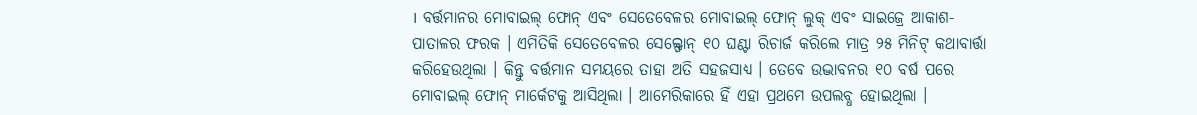। ବର୍ତ୍ତମାନର ମୋବାଇଲ୍ ଫୋନ୍ ଏବଂ ସେତେବେଳର ମୋବାଇଲ୍ ଫୋନ୍ ଲୁକ୍ ଏବଂ ସାଇଜ୍ରେ ଆକାଶ-ପାତାଳର ଫରକ । ଏମିତିକି ସେତେବେଳର ସେଲ୍ଫୋନ୍ ୧୦ ଘଣ୍ଟା ରିଚାର୍ଜ କରିଲେ ମାତ୍ର ୨୫ ମିନିଟ୍ କଥାବାର୍ତ୍ତା କରିହେଉଥିଲା । କିନ୍ତୁ ବର୍ତ୍ତମାନ ସମୟରେ ତାହା ଅତି ସହଜସାଧ୍ୟ । ତେବେ ଉଦ୍ଭାବନର ୧୦ ବର୍ଷ ପରେ ମୋବାଇଲ୍ ଫୋନ୍ ମାର୍କେଟକୁ ଆସିଥିଲା । ଆମେରିକାରେ ହିଁ ଏହା ପ୍ରଥମେ ଉପଲବ୍ଧ ହୋଇଥିଲା ।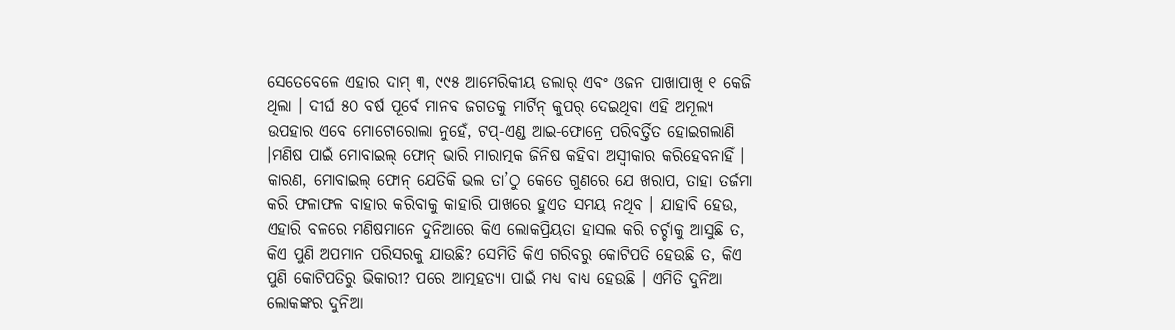ସେତେବେଳେ ଏହାର ଦାମ୍ ୩, ୯୯୫ ଆମେରିକୀୟ ଡଲାର୍ ଏବଂ ଓଜନ ପାଖାପାଖି ୧ କେଜି ଥିଲା । ଦୀର୍ଘ ୫୦ ବର୍ଷ ପୂର୍ବେ ମାନବ ଜଗତକୁ ମାର୍ଟିନ୍ କୁପର୍ ଦେଇଥିବା ଏହି ଅମୂଲ୍ୟ ଉପହାର ଏବେ ମୋଟୋରୋଲା ନୁହେଁ, ଟପ୍-ଏଣ୍ଡ ଆଇ-ଫୋନ୍ରେ ପରିବର୍ତ୍ତିତ ହୋଇଗଲାଣି ।ମଣିଷ ପାଇଁ ମୋବାଇଲ୍ ଫୋନ୍ ଭାରି ମାରାତ୍ମକ ଜିନିଷ କହିବା ଅସ୍ୱୀକାର କରିହେବନାହିଁ । କାରଣ, ମୋବାଇଲ୍ ଫୋନ୍ ଯେତିକି ଭଲ ତା’ଠୁ କେତେ ଗୁଣରେ ଯେ ଖରାପ, ତାହା ତର୍ଜମା କରି ଫଳାଫଳ ବାହାର କରିବାକୁ କାହାରି ପାଖରେ ହୁଏତ ସମୟ ନଥିବ । ଯାହାବି ହେଉ, ଏହାରି ବଳରେ ମଣିଷମାନେ ଦୁନିଆରେ କିଏ ଲୋକପ୍ରିୟତା ହାସଲ କରି ଚର୍ଚ୍ଚାକୁ ଆସୁଛି ତ, କିଏ ପୁଣି ଅପମାନ ପରିସରକୁ ଯାଉଛି? ସେମିତି କିଏ ଗରିବରୁ କୋଟିପତି ହେଉଛି ତ, କିଏ ପୁଣି କୋଟିପତିରୁ ଭିକାରୀ? ପରେ ଆତ୍ମହତ୍ୟା ପାଇଁ ମଧ୍ୟ ବାଧ୍ୟ ହେଉଛି । ଏମିତି ଦୁନିଆ ଲୋକଙ୍କର ଦୁନିଆ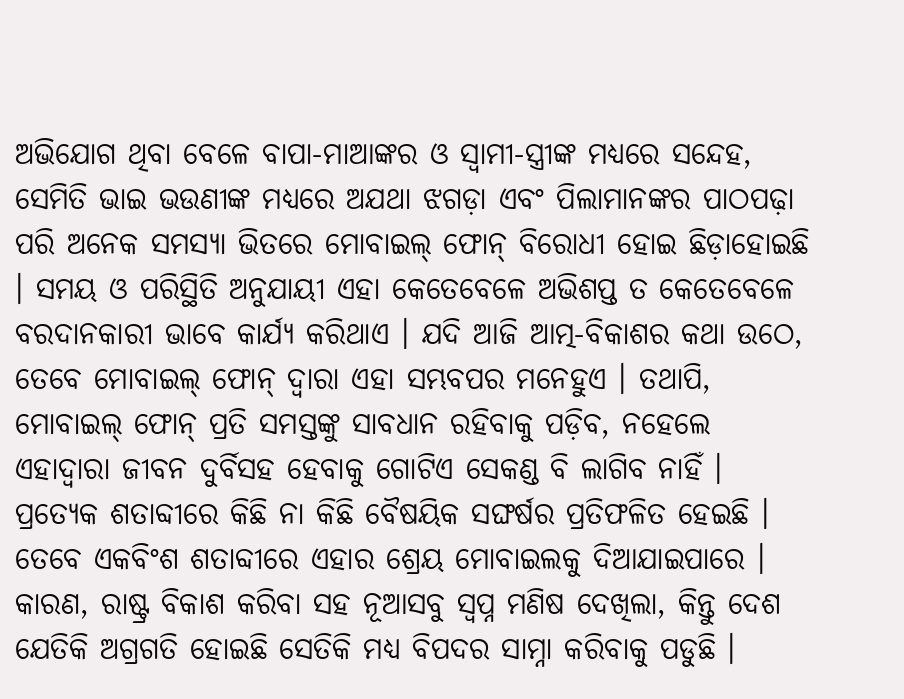ଅଭିଯୋଗ ଥିବା ବେଳେ ବାପା-ମାଆଙ୍କର ଓ ସ୍ୱାମୀ-ସ୍ତ୍ରୀଙ୍କ ମଧ୍ୟରେ ସନ୍ଦେହ, ସେମିତି ଭାଇ ଭଉଣୀଙ୍କ ମଧ୍ୟରେ ଅଯଥା ଝଗଡ଼ା ଏବଂ ପିଲାମାନଙ୍କର ପାଠପଢ଼ା ପରି ଅନେକ ସମସ୍ୟା ଭିତରେ ମୋବାଇଲ୍ ଫୋନ୍ ବିରୋଧୀ ହୋଇ ଛିଡ଼ାହୋଇଛି । ସମୟ ଓ ପରିସ୍ଥିତି ଅନୁଯାୟୀ ଏହା କେତେବେଳେ ଅଭିଶପ୍ତ ତ କେତେବେଳେ ବରଦାନକାରୀ ଭାବେ କାର୍ଯ୍ୟ କରିଥାଏ । ଯଦି ଆଜି ଆତ୍ମ-ବିକାଶର କଥା ଉଠେ, ତେବେ ମୋବାଇଲ୍ ଫୋନ୍ ଦ୍ୱାରା ଏହା ସମ୍ଭବପର ମନେହୁଏ । ତଥାପି, ମୋବାଇଲ୍ ଫୋନ୍ ପ୍ରତି ସମସ୍ତଙ୍କୁ ସାବଧାନ ରହିବାକୁ ପଡ଼ିବ, ନହେଲେ ଏହାଦ୍ୱାରା ଜୀବନ ଦୁର୍ବିସହ ହେବାକୁ ଗୋଟିଏ ସେକଣ୍ଡ ବି ଲାଗିବ ନାହିଁ । ପ୍ରତ୍ୟେକ ଶତାବ୍ଦୀରେ କିଛି ନା କିଛି ବୈଷୟିକ ସଙ୍ଘର୍ଷର ପ୍ରତିଫଳିତ ହେଇଛି । ତେବେ ଏକବିଂଶ ଶତାବ୍ଦୀରେ ଏହାର ଶ୍ରେୟ ମୋବାଇଲକୁ ଦିଆଯାଇପାରେ । କାରଣ, ରାଷ୍ଟ୍ର ବିକାଶ କରିବା ସହ ନୂଆସବୁ ସ୍ୱପ୍ନ ମଣିଷ ଦେଖିଲା, କିନ୍ତୁ ଦେଶ ଯେତିକି ଅଗ୍ରଗତି ହୋଇଛି ସେତିକି ମଧ୍ୟ ବିପଦର ସାମ୍ନା କରିବାକୁ ପଡୁଛି ।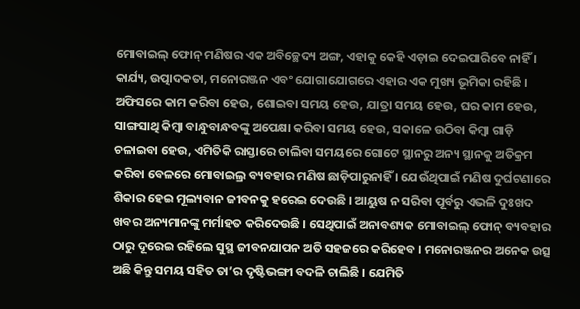ମୋବାଇଲ୍ ଫୋନ୍ ମଣିଷର ଏକ ଅବିଚ୍ଛେଦ୍ୟ ଅଙ୍ଗ, ଏହାକୁ କେହି ଏଡ଼ାଇ ଦେଇପାରିବେ ନାହିଁ । କାର୍ଯ୍ୟ, ଉତ୍ପାଦକତା, ମନୋରଞ୍ଜନ ଏବଂ ଯୋଗାଯୋଗରେ ଏହାର ଏକ ମୁଖ୍ୟ ଭୂମିକା ରହିଛି । ଅଫିସରେ କାମ କରିବା ହେଉ, ଶୋଇବା ସମୟ ହେଉ, ଯାତ୍ରା ସମୟ ହେଉ, ଘର କାମ ହେଉ, ସାଙ୍ଗସାଥି କିମ୍ବା ବାନ୍ଧୁବାନ୍ଧବଙ୍କୁ ଅପେକ୍ଷା କରିବା ସମୟ ହେଉ, ସକାଳେ ଉଠିବା କିମ୍ବା ଗାଡ଼ି ଚଳାଇବା ହେଉ, ଏମିତିକି ରାସ୍ତାରେ ଚାଲିବା ସମୟରେ ଗୋଟେ ସ୍ଥାନରୁ ଅନ୍ୟ ସ୍ଥାନକୁ ଅତିକ୍ରମ କରିବା ବେଳରେ ମୋବାଇଲ୍ର ବ୍ୟବହାର ମଣିଷ ଛାଡ଼ିପାରୁନାହିଁ । ଯେଉଁଥିପାଇଁ ମଣିଷ ଦୁର୍ଘଟଣାରେ ଶିକାର ହେଇ ମୂଲ୍ୟବାନ ଜୀବନକୁ ହରେଇ ଦେଉଛି । ଆୟୁଷ ନ ସରିବା ପୂର୍ବରୁ ଏଭଳି ଦୁଃଖଦ ଖବର ଅନ୍ୟମାନଙ୍କୁ ମର୍ମାହତ କରିଦେଉଛି । ସେଥିପାଇଁ ଅନାବଶ୍ୟକ ମୋବାଇଲ୍ ଫୋନ୍ ବ୍ୟବହାର ଠାରୁ ଦୂରେଇ ରହିଲେ ସୁସ୍ଥ ଜୀବନଯାପନ ଅତି ସହଜରେ କରିହେବ । ମନୋରଞ୍ଜନର ଅନେକ ଉତ୍ସ ଅଛି କିନ୍ତୁ ସମୟ ସହିତ ତା’ର ଦୃଷ୍ଟିଭଙ୍ଗୀ ବଦଳି ଚାଲିଛି । ଯେମିତି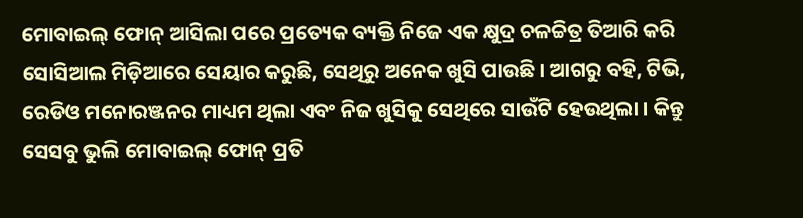ମୋବାଇଲ୍ ଫୋନ୍ ଆସିଲା ପରେ ପ୍ରତ୍ୟେକ ବ୍ୟକ୍ତି ନିଜେ ଏକ କ୍ଷୁଦ୍ର ଚଳଚ୍ଚିତ୍ର ତିଆରି କରି ସୋସିଆଲ ମିଡ଼ିଆରେ ସେୟାର କରୁଛି, ସେଥିରୁ ଅନେକ ଖୁସି ପାଉଛି । ଆଗରୁ ବହି, ଟିଭି, ରେଡିଓ ମନୋରଞ୍ଜନର ମାଧ୍ୟମ ଥିଲା ଏବଂ ନିଜ ଖୁସିକୁ ସେଥିରେ ସାଉଁଟି ହେଉଥିଲା । କିନ୍ତୁ ସେସବୁ ଭୁଲି ମୋବାଇଲ୍ ଫୋନ୍ ପ୍ରତି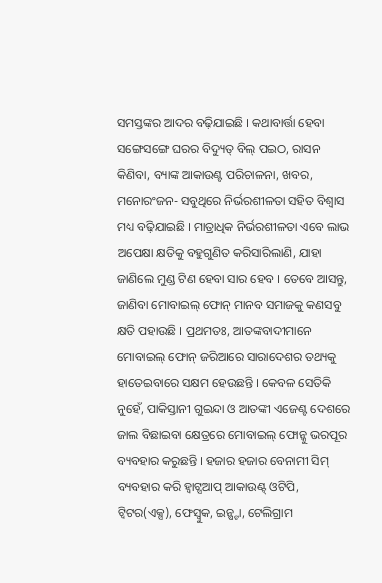ସମସ୍ତଙ୍କର ଆଦର ବଢ଼ିଯାଇଛି । କଥାବାର୍ତ୍ତା ହେବା ସଙ୍ଗେସଙ୍ଗେ ଘରର ବିଦ୍ୟୁତ୍ ବିଲ୍ ପଇଠ, ରାସନ କିଣିବା, ବ୍ୟାଙ୍କ ଆକାଉଣ୍ଟ ପରିଚାଳନା, ଖବର, ମନୋରଂଜନ- ସବୁଥିରେ ନିର୍ଭରଶୀଳତା ସହିତ ବିଶ୍ୱାସ ମଧ୍ୟ ବଢ଼ିଯାଇଛି । ମାତ୍ରାଧିକ ନିର୍ଭରଶୀଳତା ଏବେ ଲାଭ ଅପେକ୍ଷା କ୍ଷତିକୁ ବହୁଗୁଣିତ କରିସାରିଲାଣି, ଯାହା ଜାଣିଲେ ମୁଣ୍ଡ ଟିଣ ହେବା ସାର ହେବ । ତେବେ ଆସନ୍ତୁ, ଜାଣିବା ମୋବାଇଲ୍ ଫୋନ୍ ମାନବ ସମାଜକୁ କଣସବୁ କ୍ଷତି ପହାଉଛି । ପ୍ରଥମତଃ, ଆତଙ୍କବାଦୀମାନେ ମୋବାଇଲ୍ ଫୋନ୍ ଜରିଆରେ ସାରାଦେଶର ତଥ୍ୟକୁ ହାତେଇବାରେ ସକ୍ଷମ ହେଉଛନ୍ତି । କେବଳ ସେତିକି ନୁହେଁ, ପାକିସ୍ତାନୀ ଗୁଇନ୍ଦା ଓ ଆତଙ୍କୀ ଏଜେଣ୍ଟ ଦେଶରେ ଜାଲ ବିଛାଇବା କ୍ଷେତ୍ରରେ ମୋବାଇଲ୍ ଫୋନ୍କୁ ଭରପୂର ବ୍ୟବହାର କରୁଛନ୍ତି । ହଜାର ହଜାର ବେନାମୀ ସିମ୍ ବ୍ୟବହାର କରି ହ୍ୱାଟ୍ସଆପ୍ ଆକାଉଣ୍ଟ୍ ଓଟିପି, ଟ୍ୱିଟର(ଏକ୍ସ), ଫେସ୍ବୁକ, ଇନ୍ଷ୍ଟା, ଟେଲିଗ୍ରାମ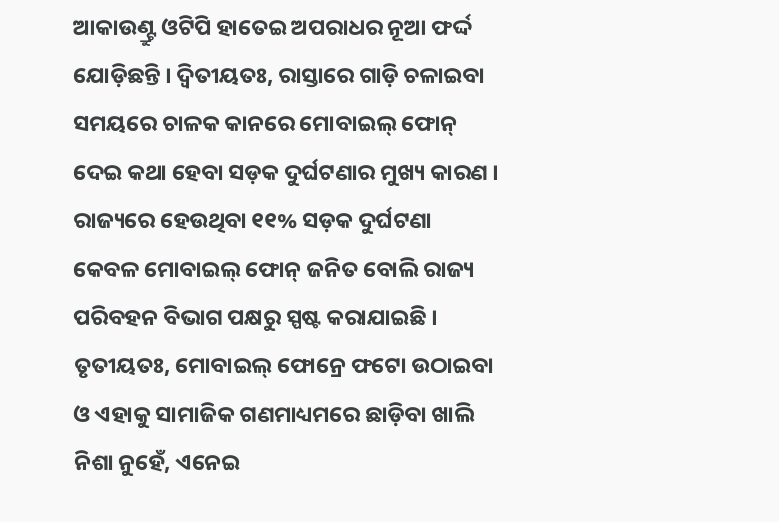ଆକାଉଣ୍ଟ୍ରୁ ଓଟିପି ହାତେଇ ଅପରାଧର ନୂଆ ଫର୍ଦ୍ଦ ଯୋଡ଼ିଛନ୍ତି । ଦ୍ୱିତୀୟତଃ, ରାସ୍ତାରେ ଗାଡ଼ି ଚଳାଇବା ସମୟରେ ଚାଳକ କାନରେ ମୋବାଇଲ୍ ଫୋନ୍ ଦେଇ କଥା ହେବା ସଡ଼କ ଦୁର୍ଘଟଣାର ମୁଖ୍ୟ କାରଣ । ରାଜ୍ୟରେ ହେଉଥିବା ୧୧% ସଡ଼କ ଦୁର୍ଘଟଣା କେବଳ ମୋବାଇଲ୍ ଫୋନ୍ ଜନିତ ବୋଲି ରାଜ୍ୟ ପରିବହନ ବିଭାଗ ପକ୍ଷରୁ ସ୍ପଷ୍ଟ କରାଯାଇଛି । ତୃତୀୟତଃ, ମୋବାଇଲ୍ ଫୋନ୍ରେ ଫଟୋ ଉଠାଇବା ଓ ଏହାକୁ ସାମାଜିକ ଗଣମାଧ୍ୟମରେ ଛାଡ଼ିବା ଖାଲି ନିଶା ନୁହେଁ, ଏନେଇ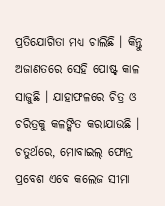ପ୍ରତିଯୋଗିତା ମଧ୍ୟ ଚାଲିଛି । କିନ୍ତୁ ଅଜାଣତରେ ସେହି ପୋଷ୍ଟ୍ କାଳ ସାଜୁଛି । ଯାହାଫଳରେ ଚିତ୍ର ଓ ଚରିତ୍ରକୁ କଳଙ୍କିତ କରାଯାଉଛି । ଚତୁର୍ଥରେ, ମୋବାଇଲ୍ ଫୋନ୍ର ପ୍ରବେଶ ଏବେ କଲେଜ ସୀମା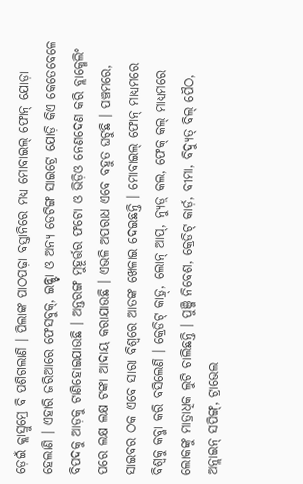ଡ଼େଇଁ କ୍ଲାସ୍ରୁମ୍ରେ ବି ପଶିଗଲାଣି । ପିଲାଙ୍କ ପାଠପଢ଼ା ବସ୍ତାନିରେ ମଧ୍ୟ ମୋବାଇଲ୍ ଫୋନ୍ ଯୋଡ଼ା ହେଲାଣି । ଏହାରି ଜରିଆରେ ଫେସବୁକ୍, ଇନ୍ଷ୍ଟା ଓ ଅନ୍ୟ ଡେଟିଙ୍ଗ ସାଇଟ୍ରେ ଯୋଡ଼ି କିଏ କେତେବେଳେ ବିପଦକୁ ଆଡ଼କୁ ଟାଣିହୋଇଯାଉଛି । ଅନ୍ତରଙ୍ଗ ମୁହୂର୍ତ୍ତର ଫଟୋ ଓ ଭିଡ଼ିଓ ନେଣଦେଣ କରି ବ୍ଲାକ୍ମେଲିଂ ପରେ ଲକ୍ଷ ଲକ୍ଷ ଟଙ୍କା ଆଦାୟ କରାଯାଉଛି । ଏଭଳି ଅପରାଧ ଏବେ ବହୁତ ଘଟୁଛି । ପଞ୍ଚମରେ, ସାଇବର ଠକ ଏବେ ସାରା ବିଶ୍ୱରେ ଆତଙ୍କ ଖେଳାଇ ଦେଇଛନ୍ତି । ମୋବାଇଲ୍ ଫୋନ୍ ମାଧ୍ୟମରେ ବିଶ୍ୱକୁ କବ୍ଜା କରି ବସିଲେଣି । କ୍ରେଡିଟ୍ କାଡ଼୍ର୍, ଲୋନ୍ ଆପ୍, ନ୍ୟୁଡ଼୍ କଲ, ଫେକ୍ କଲ୍ ମାଧ୍ୟମରେ ଲୋକଙ୍କୁ ମାତ୍ରାଧିକ ଲୁଟି ଚାଲିଛନ୍ତି । ପୁଞ୍ଜି ନିବେଶ, କ୍ରେଡିଟ୍ କାର୍ଡ଼, ବୀମା, ବିଦ୍ୟୁତ୍ ବିଲ୍ ପୈଠ, ଅନ୍ଲାଇନ୍ ସପିଙ୍ଗ୍, ଟ୍ରାଭେଲ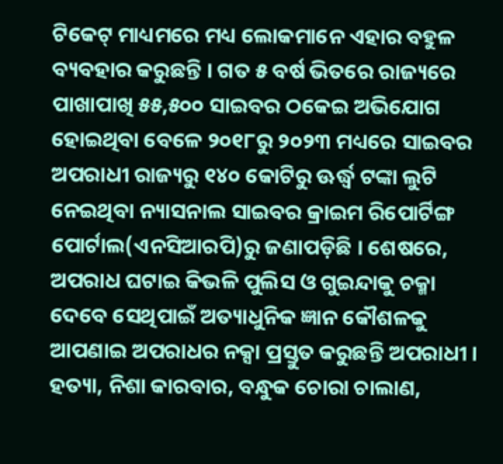ଟିକେଟ୍ ମାଧ୍ୟମରେ ମଧ୍ୟ ଲୋକମାନେ ଏହାର ବହୁଳ ବ୍ୟବହାର କରୁଛନ୍ତି । ଗତ ୫ ବର୍ଷ ଭିତରେ ରାଜ୍ୟରେ ପାଖାପାଖି ୫୫,୫୦୦ ସାଇବର ଠକେଇ ଅଭିଯୋଗ ହୋଇଥିବା ବେଳେ ୨୦୧୮ରୁ ୨୦୨୩ ମଧ୍ୟରେ ସାଇବର ଅପରାଧୀ ରାଜ୍ୟରୁ ୧୪୦ କୋଟିରୁ ଊର୍ଦ୍ଧ୍ୱ ଟଙ୍କା ଲୁଟି ନେଇଥିବା ନ୍ୟାସନାଲ ସାଇବର କ୍ରାଇମ ରିପୋର୍ଟିଙ୍ଗ ପୋର୍ଟାଲ(ଏନସିଆରପି)ରୁ ଜଣାପଡ଼ିଛି । ଶେଷରେ, ଅପରାଧ ଘଟାଇ କିଭଳି ପୁଲିସ ଓ ଗୁଇନ୍ଦାକୁ ଚକ୍ମା ଦେବେ ସେଥିପାଇଁ ଅତ୍ୟାଧୁନିକ ଜ୍ଞାନ କୌଶଳକୁ ଆପଣାଇ ଅପରାଧର ନକ୍ସା ପ୍ରସ୍ତୁତ କରୁଛନ୍ତି ଅପରାଧୀ । ହତ୍ୟା, ନିଶା କାରବାର, ବନ୍ଧୁକ ଚୋରା ଚାଲାଣ,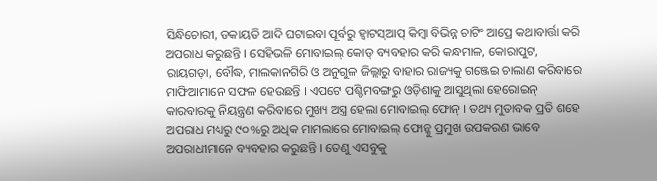ସିନ୍ଧିଚୋରୀ, ଡକାୟତି ଆଦି ଘଟାଇବା ପୂର୍ବରୁ ହ୍ୱାଟସ୍ଆପ୍ କିମ୍ବା ବିଭିନ୍ନ ଚାଟିଂ ଆପ୍ରେ କଥାବାର୍ତ୍ତା କରି ଅପରାଧ କରୁଛନ୍ତି । ସେହିଭଳି ମୋବାଇଲ୍ କୋଡ୍ ବ୍ୟବହାର କରି କନ୍ଧମାଳ, କୋରାପୁଟ, ରାୟଗଡ଼ା, ବୌଦ୍ଧ, ମାଲକାନଗିରି ଓ ଅନୁଗୁଳ ଜିଲ୍ଲାରୁ ବାହାର ରାଜ୍ୟକୁ ଗଞ୍ଜେଇ ଚାଲାଣ କରିବାରେ ମାଫିଆମାନେ ସଫଳ ହେଉଛନ୍ତି । ଏପଟେ ପଶ୍ଚିମବଙ୍ଗରୁ ଓଡ଼ିଶାକୁ ଆସୁଥିଲା ହେରୋଇନ୍ କାରବାରକୁ ନିୟନ୍ତ୍ରଣ କରିବାରେ ମୁଖ୍ୟ ଅସ୍ତ୍ର ହେଲା ମୋବାଇଲ୍ ଫୋନ୍ । ତଥ୍ୟ ମୁତାବକ ପ୍ରତି ଶହେ ଅପରାଧ ମଧ୍ୟରୁ ୯୦%ରୁ ଅଧିକ ମାମଲାରେ ମୋବାଇଲ୍ ଫୋନ୍କୁ ପ୍ରମୁଖ ଉପକରଣ ଭାବେ ଅପରାଧୀମାନେ ବ୍ୟବହାର କରୁଛନ୍ତି । ତେଣୁ ଏସବୁକୁ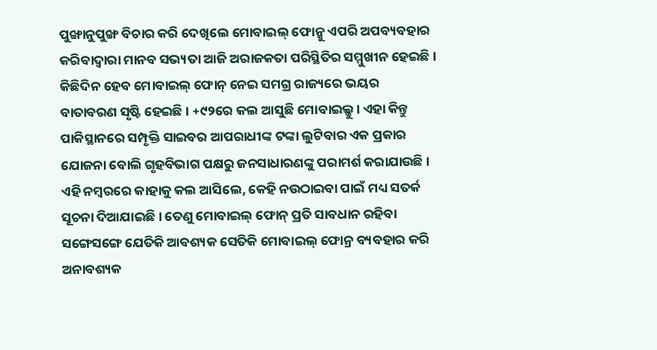ପୁଙ୍ଖାନୁପୁଙ୍ଖ ବିଚାର କରି ଦେଖିଲେ ମୋବାଇଲ୍ ଫୋନ୍କୁ ଏପରି ଅପବ୍ୟବହାର କରିବାଦ୍ୱାରା ମାନବ ସଭ୍ୟତା ଆଜି ଅରାଜକତା ପରିସ୍ଥିତିର ସମ୍ମୁଖୀନ ହେଇଛି । କିଛିଦିନ ହେବ ମୋବାଇଲ୍ ଫୋନ୍ ନେଇ ସମଗ୍ର ରାଜ୍ୟରେ ଭୟର ବାତାବରଣ ସୃଷ୍ଟି ହେଇଛି । +୯୨ରେ କଲ ଆସୁଛି ମୋବାଇଲ୍କୁ । ଏହା କିନ୍ତୁ ପାକିସ୍ଥାନରେ ସମ୍ପୃକ୍ତି ସାଇବର ଆପରାଧୀଙ୍କ ଟଙ୍କା ଲୁଟିବାର ଏକ ପ୍ରକାର ଯୋଜନା ବୋଲି ଗୃହବିଭାଗ ପକ୍ଷରୁ ଜନସାଧାରଣଙ୍କୁ ପରାମର୍ଶ କରାଯାଉଛି । ଏହି ନମ୍ବରରେ କାହାକୁ କଲ ଆସିଲେ, କେହି ନଉଠାଇବା ପାଇଁ ମଧ୍ୟ ସତର୍କ ସୂଚନା ଦିଆଯାଇଛି । ତେଣୁ ମୋବାଇଲ୍ ଫୋନ୍ ପ୍ରତି ସାବଧାନ ରହିବା ସଙ୍ଗେସଙ୍ଗେ ଯେତିକି ଆବଶ୍ୟକ ସେତିକି ମୋବାଇଲ୍ ଫୋନ୍ର ବ୍ୟବହାର କରି ଅନାବଶ୍ୟକ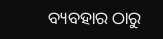ବ୍ୟବହାର ଠାରୁ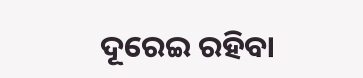ଦୂରେଇ ରହିବା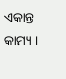ଏକାନ୍ତ କାମ୍ୟ ।